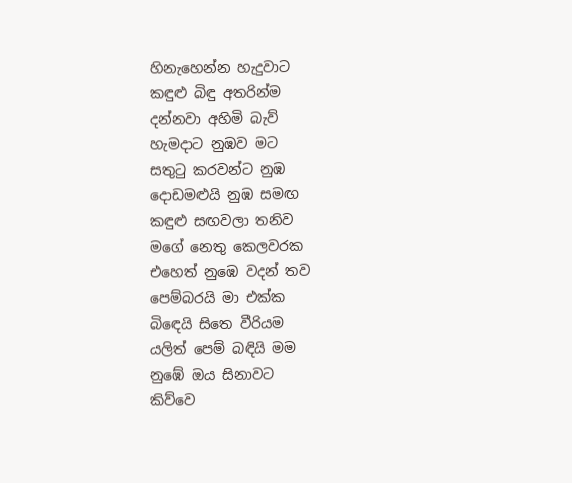හිනැහෙන්න හැදුවාට
කඳුළු බිඳු අතරින්ම
දන්නවා අහිමි බැව්
හැමදාට නුඹව මට
සතුටු කරවන්ට නුඹ
දොඩමළුයි නුඹ සමඟ
කඳුළු සඟවලා තනිව
මගේ නෙතු කෙලවරක
එහෙත් නුඹෙ වදන් තව
පෙම්බරයි මා එක්ක
බිඳෙයි සිතෙ වීරියම
යලිත් පෙම් බඳියි මම
නුඹේ ඔය සිනාවට
කිව්වෙ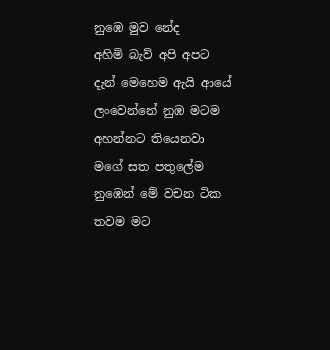නුඹෙ මුව නේද
අහිමි බැව් අපි අපට
දැන් මෙහෙම ඇයි ආයේ
ලංවෙන්නේ නුඹ මටම
අහන්නට තියෙනවා
මගේ සත පතුලේම
නුඹෙන් මේ වචන ටික
තවම මට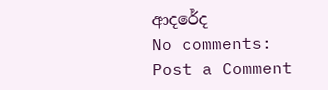ආදරේද
No comments:
Post a Comment